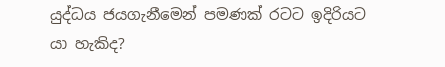යුද්ධය ජයගැනීමෙන් පමණක් රටට ඉදිරියට යා හැකිද?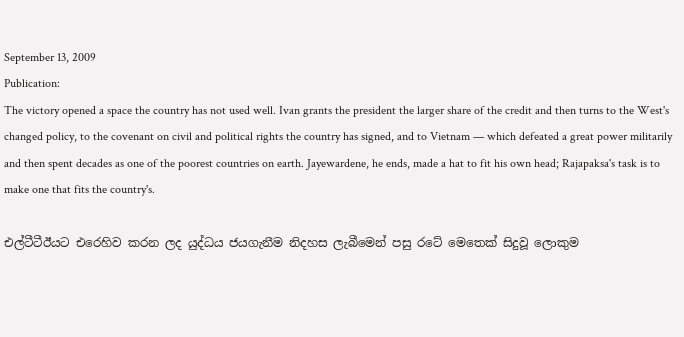September 13, 2009
Publication:
The victory opened a space the country has not used well. Ivan grants the president the larger share of the credit and then turns to the West's changed policy, to the covenant on civil and political rights the country has signed, and to Vietnam — which defeated a great power militarily and then spent decades as one of the poorest countries on earth. Jayewardene, he ends, made a hat to fit his own head; Rajapaksa's task is to make one that fits the country's.

එල්ටීටීඊයට එරෙහිව කරන ලද යුද්ධය ජයගැනීම නිදහස ලැබීමෙන් පසු රටේ මෙතෙක් සිදුවූ ලොකුම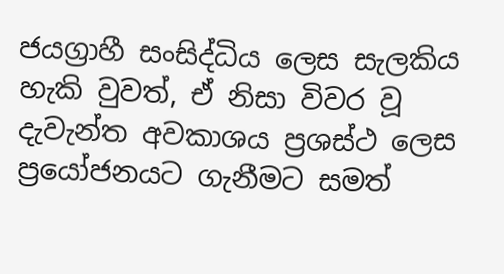ජයග්‍රාහී සංසිද්ධිය ලෙස සැලකිය හැකි වුවත්, ඒ නිසා විවර වූ දැවැන්ත අවකාශය ප්‍රශස්ථ ලෙස ප්‍රයෝජනයට ගැනීමට සමත්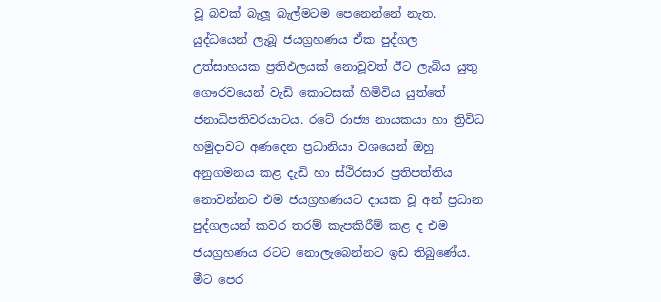වූ බවක් බැලූ බැල්මටම පෙනෙන්නේ නැත. යුද්ධයෙන් ලැබූ ජයග්‍රහණය ඒක පුද්ගල උත්සාහයක ප්‍රතිඵලයක් නොවූවත් ඊට ලැබිය යුතු ගෞරවයෙන් වැඩි කොටසක් හිමිවිය යුත්තේ ජනාධිපතිවරයාටය. රටේ රාජ්‍ය නායකයා හා ත්‍රිවිධ හමුදාවට අණදෙන ප්‍රධානියා වශයෙන් ඔහු අනුගමනය කළ දැඩි හා ස්ථිරසාර ප්‍රතිපත්තිය නොවන්නට එම ජයග්‍රහණයට දායක වූ අන් ප්‍රධාන පුද්ගලයන් කවර තරම් කැපකිරීම් කළ ද එම ජයග්‍රහණය රටට නොලැබෙන්නට ඉඩ තිබුණේය. මීට පෙර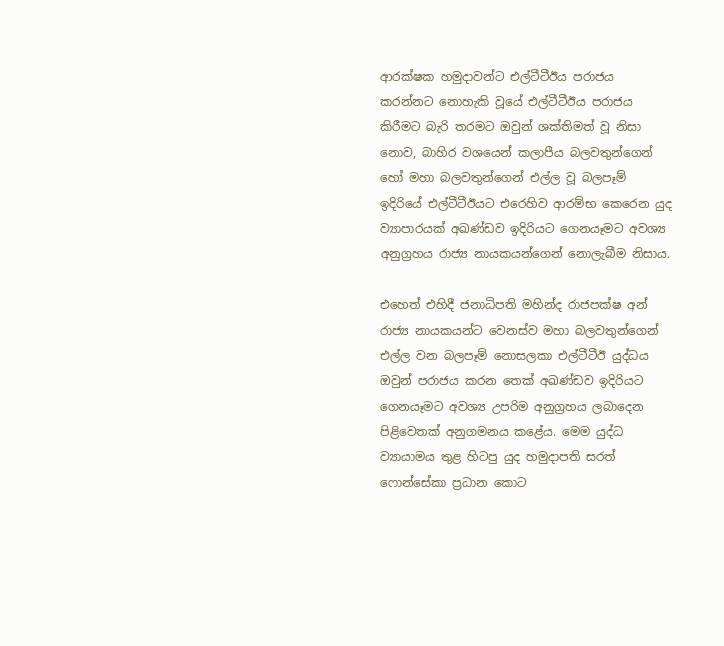ආරක්ෂක හමුදාවන්ට එල්ටීටීඊය පරාජය කරන්නට නොහැකි වූයේ එල්ටීටීඊය පරාජය කිරීමට බැරි තරමට ඔවුන් ශක්තිමත් වූ නිසා නොව, බාහිර වශයෙන් කලාපීය බලවතුන්ගෙන් හෝ මහා බලවතුන්ගෙන් එල්ල වූ බලපෑම් ඉදිරියේ එල්ටීටීඊයට එරෙහිව ආරම්භ කෙරෙන යුද ව්‍යාපාරයක් අඛණ්ඩව ඉදිරියට ගෙනයෑමට අවශ්‍ය අනුග්‍රහය රාජ්‍ය නායකයන්ගෙන් නොලැබීම නිසාය.

එහෙත් එහිදී ජනාධිපති මහින්ද රාජපක්ෂ අන් රාජ්‍ය නායකයන්ට වෙනස්ව මහා බලවතුන්ගෙන් එල්ල වන බලපෑම් නොසලකා එල්ටීටීඊ යුද්ධය ඔවුන් පරාජය කරන තෙක් අඛණ්ඩව ඉදිරියට ගෙනයෑමට අවශ්‍ය උපරිම අනුග්‍රහය ලබාදෙන පිළිවෙතක් අනුගමනය කළේය. මෙම යුද්ධ ව්‍යායාමය තුළ හිටපු යුද හමුදාපති සරත් ෆොන්සේකා ප්‍රධාන කොට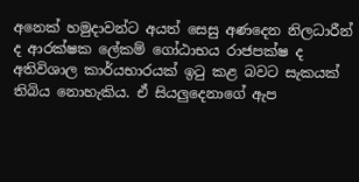අනෙක් හමුදාවන්ට අයත් සෙසු අණදෙන නිලධාරීන් ද ආරක්ෂක ලේකම් ගෝඨාභය රාජපක්ෂ ද අතිවිශාල කාර්යභාරයක් ඉටු කළ බවට සැකයක් තිබිය නොහැකිය. ඒ සියලුදෙනාගේ ඇප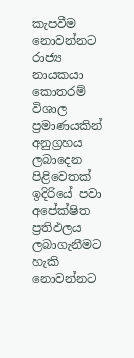කැපවීම නොවන්නට රාජ්‍ය නායකයා කොතරම් විශාල ප්‍රමාණයකින් අනුග්‍රහය ලබාදෙන පිළිවෙතක් ඉදිරියේ පවා අපේක්ෂිත ප්‍රතිඵලය ලබාගැනීමට හැකි නොවන්නට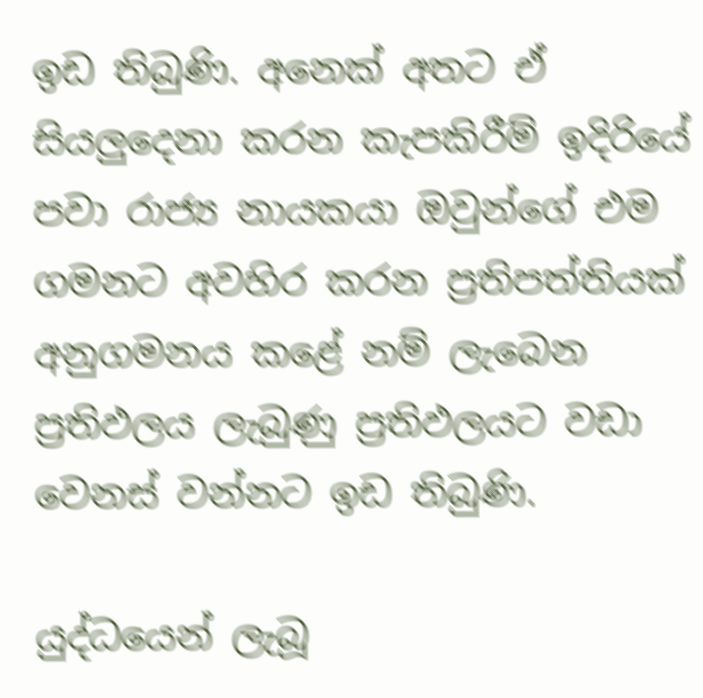ඉඩ තිබුණි. අනෙක් අතට ඒ සියලුදෙනා කරන කැපකිරීම් ඉදිරියේ පවා රාජ්‍ය නායකයා ඔවුන්ගේ එම ගමනට අවහිර කරන ප්‍රතිපත්තියක් අනුගමනය කළේ නම් ලැබෙන ප්‍රතිඵලය ලැබුණු ප්‍රතිඵලයට වඩා වෙනස් වන්නට ඉඩ තිබුණි.

යුද්ධයෙන් ලැබූ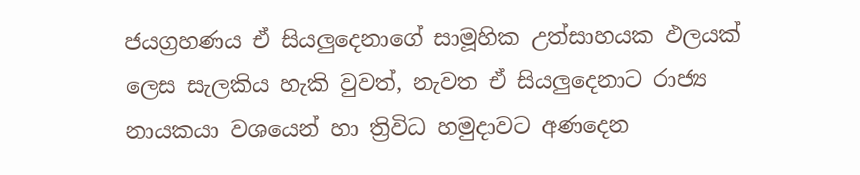ජයග්‍රහණය ඒ සියලුදෙනාගේ සාමූහික උත්සාහයක ඵලයක් ලෙස සැලකිය හැකි වුවත්, නැවත ඒ සියලුදෙනාට රාජ්‍ය නායකයා වශයෙන් හා ත්‍රිවිධ හමුදාවට අණදෙන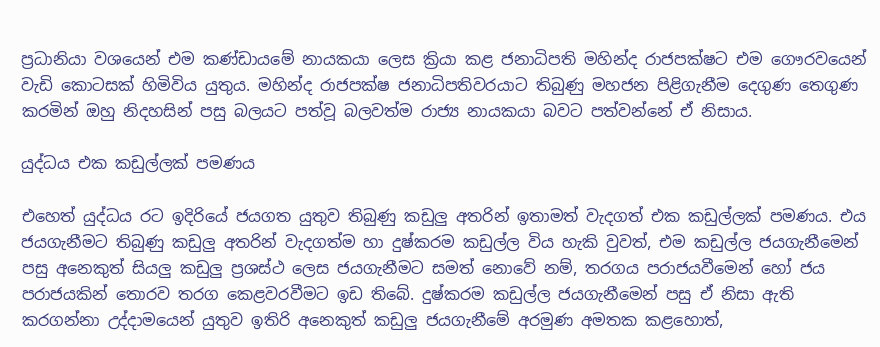ප්‍රධානියා වශයෙන් එම කණ්ඩායමේ නායකයා ලෙස ක්‍රියා කළ ජනාධිපති මහින්ද රාජපක්ෂට එම ගෞරවයෙන් වැඩි කොටසක් හිමිවිය යුතුය. මහින්ද රාජපක්ෂ ජනාධිපතිවරයාට තිබුණු මහජන පිළිගැනීම දෙගුණ තෙගුණ කරමින් ඔහු නිදහසින් පසු බලයට පත්වූ බලවත්ම රාජ්‍ය නායකයා බවට පත්වන්නේ ඒ නිසාය.

යුද්ධය එක කඩුල්ලක් පමණය

එහෙත් යුද්ධය රට ඉදිරියේ ජයගත යුතුව තිබුණු කඩුලු අතරින් ඉතාමත් වැදගත් එක කඩුල්ලක් පමණය. එය ජයගැනීමට තිබුණු කඩුලු අතරින් වැදගත්ම හා දුෂ්කරම කඩුල්ල විය හැකි වුවත්, එම කඩුල්ල ජයගැනීමෙන් පසු අනෙකුත් සියලු කඩුලු ප්‍රශස්ථ ලෙස ජයගැනීමට සමත් නොවේ නම්, තරගය පරාජයවීමෙන් හෝ ජය පරාජයකින් තොරව තරග කෙළවරවීමට ඉඩ තිබේ. දුෂ්කරම කඩුල්ල ජයගැනීමෙන් පසු ඒ නිසා ඇති කරගන්නා උද්දාමයෙන් යුතුව ඉතිරි අනෙකුත් කඩුලු ජයගැනීමේ අරමුණ අමතක කළහොත්,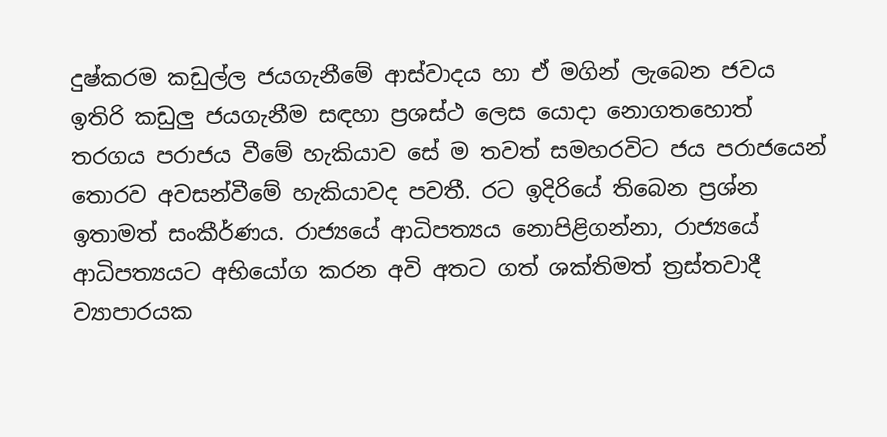දුෂ්කරම කඩුල්ල ජයගැනීමේ ආස්වාදය හා ඒ මගින් ලැබෙන ජවය ඉතිරි කඩුලු ජයගැනීම සඳහා ප්‍රශස්ථ ලෙස යොදා නොගතහොත් තරගය පරාජය වීමේ හැකියාව සේ ම තවත් සමහරවිට ජය පරාජයෙන් තොරව අවසන්වීමේ හැකියාවද පවතී. රට ඉදිරියේ තිබෙන ප්‍රශ්න ඉතාමත් සංකීර්ණය. රාජ්‍යයේ ආධිපත්‍යය නොපිළිගන්නා, රාජ්‍යයේ ආධිපත්‍යයට අභියෝග කරන අවි අතට ගත් ශක්තිමත් ත්‍රස්තවාදී ව්‍යාපාරයක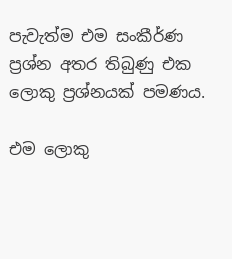පැවැත්ම එම සංකීර්ණ ප්‍රශ්න අතර තිබුණු එක ලොකු ප්‍රශ්නයක් පමණය.

එම ලොකු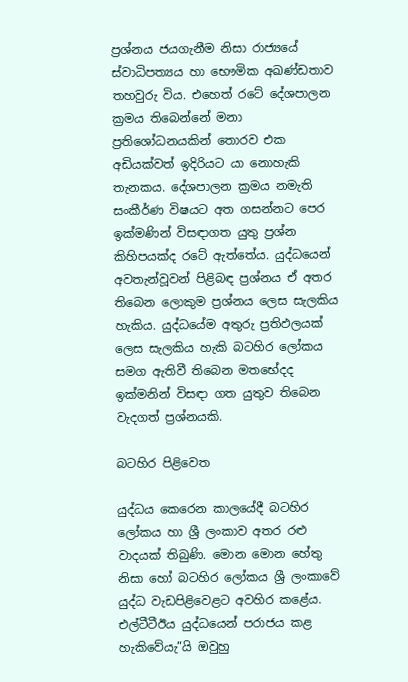ප්‍රශ්නය ජයගැනීම නිසා රාජ්‍යයේ ස්වාධිපත්‍යය හා භෞමික අඛණ්ඩතාව තහවුරු විය. එහෙත් රටේ දේශපාලන ක්‍රමය තිබෙන්නේ මනා ප්‍රතිශෝධනයකින් තොරව එක අඩියක්වත් ඉදිරියට යා නොහැකි තැනකය. දේශපාලන ක්‍රමය නමැති සංකීර්ණ විෂයට අත ගසන්නට පෙර ඉක්මණින් විසඳාගත යුතු ප්‍රශ්න කිහිපයක්ද රටේ ඇත්තේය. යුද්ධයෙන් අවතැන්වූවන් පිළිබඳ ප්‍රශ්නය ඒ අතර තිබෙන ලොකුම ප්‍රශ්නය ලෙස සැලකිය හැකිය. යුද්ධයේම අතුරු ප්‍රතිඵලයක් ලෙස සැලකිය හැකි බටහිර ලෝකය සමග ඇතිවී තිබෙන මතභේදද ඉක්මනින් විසඳා ගත යුතුව තිබෙන වැදගත් ප්‍රශ්නයකි.

බටහිර පිළිවෙත

යුද්ධය කෙරෙන කාලයේදී බටහිර ලෝකය හා ශ්‍රී ලංකාව අතර රළු වාදයක් තිබුණි. මොන මොන හේතු නිසා හෝ බටහිර ලෝකය ශ්‍රී ලංකාවේ යුද්ධ වැඩපිළිවෙළට අවහිර කළේය. එල්ටීටීඊය යුද්ධයෙන් පරාජය කළ හැකිවේයැ”යි ඔවුහු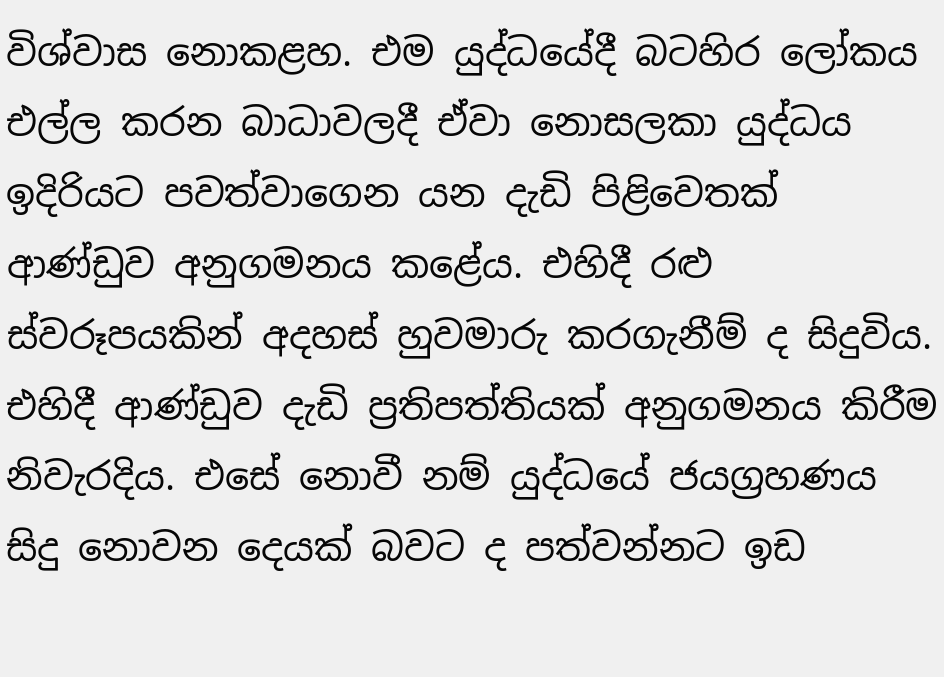විශ්වාස නොකළහ. එම යුද්ධයේදී බටහිර ලෝකය එල්ල කරන බාධාවලදී ඒවා නොසලකා යුද්ධය ඉදිරියට පවත්වාගෙන යන දැඩි පිළිවෙතක් ආණ්ඩුව අනුගමනය කළේය. එහිදී රළු ස්වරූපයකින් අදහස් හුවමාරු කරගැනීම් ද සිදුවිය. එහිදී ආණ්ඩුව දැඩි ප්‍රතිපත්තියක් අනුගමනය කිරීම නිවැරදිය. එසේ නොවී නම් යුද්ධයේ ජයග්‍රහණය සිදු නොවන දෙයක් බවට ද පත්වන්නට ඉඩ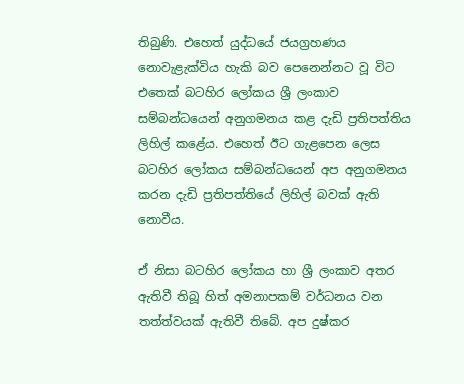තිබුණි. එහෙත් යුද්ධයේ ජයග්‍රහණය නොවැළැක්විය හැකි බව පෙනෙන්නට වූ විට එතෙක් බටහිර ලෝකය ශ්‍රී ලංකාව සම්බන්ධයෙන් අනුගමනය කළ දැඩි ප්‍රතිපත්තිය ලිහිල් කළේය. එහෙත් ඊට ගැළපෙන ලෙස බටහිර ලෝකය සම්බන්ධයෙන් අප අනුගමනය කරන දැඩි ප්‍රතිපත්තියේ ලිහිල් බවක් ඇති නොවීය.

ඒ නිසා බටහිර ලෝකය හා ශ්‍රී ලංකාව අතර ඇතිවී තිබූ හිත් අමනාපකම් වර්ධනය වන තත්ත්වයක් ඇතිවී තිබේ. අප දුෂ්කර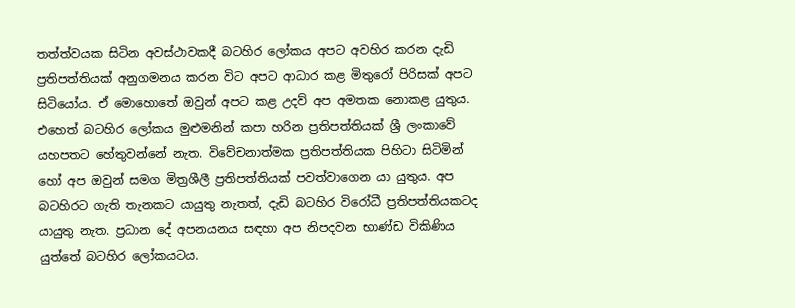තත්ත්වයක සිටින අවස්ථාවකදී බටහිර ලෝකය අපට අවහිර කරන දැඩි ප්‍රතිපත්තියක් අනුගමනය කරන විට අපට ආධාර කළ මිතුරෝ පිරිසක් අපට සිටියෝය. ඒ මොහොතේ ඔවුන් අපට කළ උදව් අප අමතක නොකළ යුතුය. එහෙත් බටහිර ලෝකය මුළුමනින් කපා හරින ප්‍රතිපත්තියක් ශ්‍රී ලංකාවේ යහපතට හේතුවන්නේ නැත. විවේචනාත්මක ප්‍රතිපත්තියක පිහිටා සිටිමින් හෝ අප ඔවුන් සමග මිත්‍රශීලී ප්‍රතිපත්තියක් පවත්වාගෙන යා යුතුය. අප බටහිරට ගැති තැනකට යායුතු නැතත්, දැඩි බටහිර විරෝධී ප්‍රතිපත්තියකටද යායුතු නැත. ප්‍රධාන දේ අපනයනය සඳහා අප නිපදවන භාණ්ඩ විකිණිය යුත්තේ බටහිර ලෝකයටය.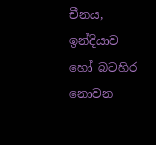චීනය, ඉන්දියාව හෝ බටහිර නොවන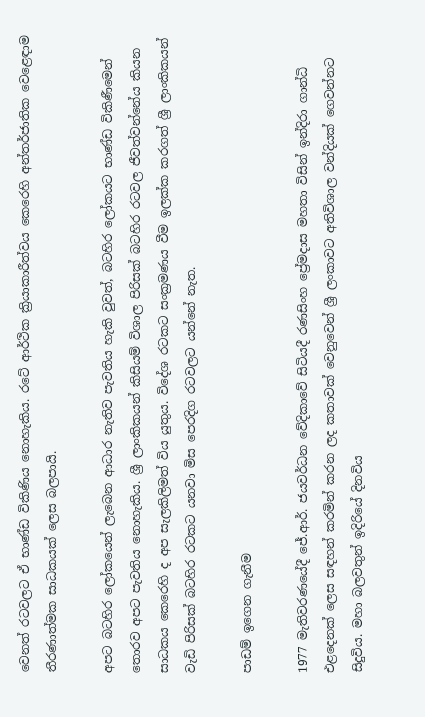වෙනත් රටවලට ඒ භාණ්ඩ විකිණිය නොහැකිය. රටේ ආර්ථික ක්‍රියාකාරීත්වය කෙරෙහි අන්තර්ජාතික වෙළෙඳාම තීරණාත්මක සාධකයක් ලෙස බලපායි.

අපට බටහිර ලෝකයෙන් ලැබෙන ආධාර නැතිව පැවතිය හැකි වුවත්, බටහිර ලෝකයට භාණ්ඩ විකිණීමෙන් තොරව අපට පැවතිය නොහැකිය. ශ්‍රී ලාංකිකයන් කිසියම් විශාල පිරිසක් බටහිර රටවල ජීවත්වන්නේය කියන සාධකය කෙරෙහි ද අප සැලකිලිමත් විය යුතුය. විදේශ රටකට සංක්‍රමණය වීම ඉලක්ක කරගත් ශ්‍රී ලාංකිකයන් වැඩි පිරිසක් බටහිර රටකට යනවා මිස පෙරදිග රටවලට යන්නේ නැත.

පාඩම් ඉගෙන ගැනීම

1977 මැතිවරණයේදී ජේ.ආර්. ජයවර්ධන වේදිකාවේ සිටියදී රණසිංහ ප්‍රේමදාස මහතා විසින් ඉන්දිරා ගාන්ධි එළදෙනක් ලෙස සඳහන් කරමින් කරන ලද කතාවක් වෙනුවෙන් ශ්‍රී ලංකාවට අතිවිශාල වන්දියක් ගෙවන්නට සිදුවිය. මහා බලවතුන් ඉදිරියේ දිනවිය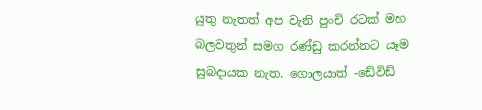යුතු නැතත් අප වැනි පුංචි රටක් මහ බලවතුන් සමග රණ්ඩු කරන්නට යෑම සුබදායක නැත. ගොලයාත් -ඩේවිඩ්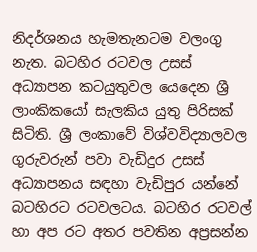නිදර්ශනය හැමතැනටම වලංගු නැත. බටහිර රටවල උසස් අධ්‍යාපන කටයුතුවල යෙදෙන ශ්‍රී ලාංකිකයෝ සැලකිය යුතු පිරිසක් සිටිති. ශ්‍රී ලංකාවේ විශ්වවිද්‍යාලවල ගුරුවරුන් පවා වැඩිදුර උසස් අධ්‍යාපනය සඳහා වැඩිපුර යන්නේ බටහිරට රටවලටය. බටහිර රටවල් හා අප රට අතර පවතින අප්‍රසන්න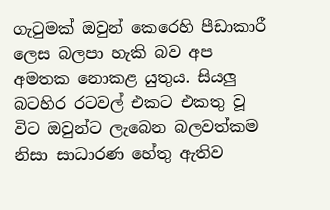ගැටුමක් ඔවුන් කෙරෙහි පීඩාකාරී ලෙස බලපා හැකි බව අප අමතක නොකළ යුතුය. සියලු බටහිර රටවල් එකට එකතු වූ විට ඔවුන්ට ලැබෙන බලවත්කම නිසා සාධාරණ හේතු ඇතිව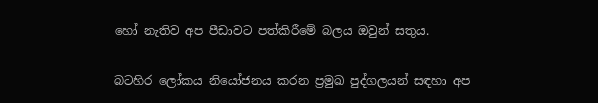හෝ නැතිව අප පීඩාවට පත්කිරීමේ බලය ඔවුන් සතුය.

බටහිර ලෝකය නියෝජනය කරන ප්‍රමුඛ පුද්ගලයන් සඳහා අප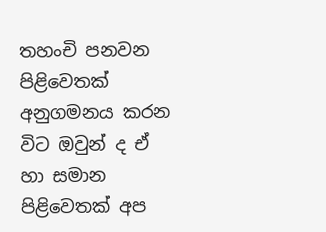තහංචි පනවන පිළිවෙතක් අනුගමනය කරන විට ඔවුන් ද ඒ හා සමාන පිළිවෙතක් අප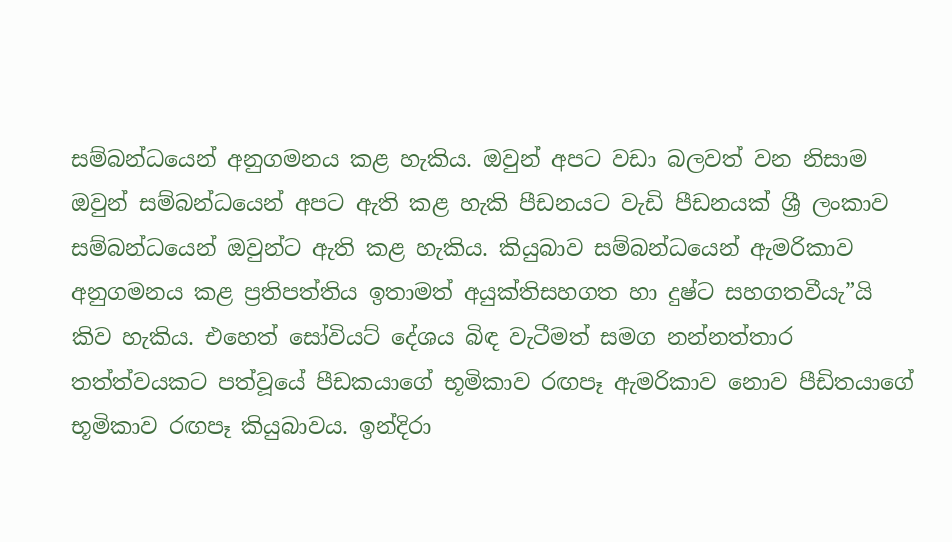සම්බන්ධයෙන් අනුගමනය කළ හැකිය. ඔවුන් අපට වඩා බලවත් වන නිසාම ඔවුන් සම්බන්ධයෙන් අපට ඇති කළ හැකි පීඩනයට වැඩි පීඩනයක් ශ්‍රී ලංකාව සම්බන්ධයෙන් ඔවුන්ට ඇති කළ හැකිය. කියුබාව සම්බන්ධයෙන් ඇමරිකාව අනුගමනය කළ ප්‍රතිපත්තිය ඉතාමත් අයුක්තිසහගත හා දුෂ්ට සහගතවීයැ”යි කිව හැකිය. එහෙත් සෝවියට් දේශය බිඳ වැටීමත් සමග නන්නත්තාර තත්ත්වයකට පත්වූයේ පීඩකයාගේ භූමිකාව රඟපෑ ඇමරිකාව නොව පීඩිතයාගේ භූමිකාව රඟපෑ කියුබාවය. ඉන්දිරා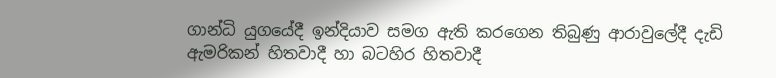ගාන්ධි යුගයේදී ඉන්දියාව සමග ඇති කරගෙන තිබුණු ආරාවුලේදී දැඩි ඇමරිකන් හිතවාදී හා බටහිර හිතවාදී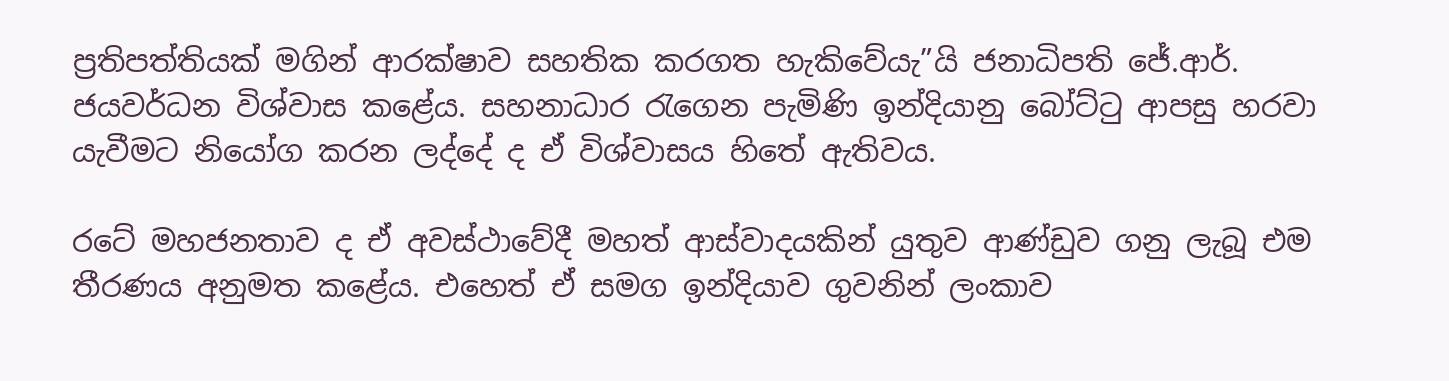ප්‍රතිපත්තියක් මගින් ආරක්ෂාව සහතික කරගත හැකිවේයැ”යි ජනාධිපති ජේ.ආර්. ජයවර්ධන විශ්වාස කළේය. සහනාධාර රැගෙන පැමිණි ඉන්දියානු බෝට්ටු ආපසු හරවා යැවීමට නියෝග කරන ලද්දේ ද ඒ විශ්වාසය හිතේ ඇතිවය.

රටේ මහජනතාව ද ඒ අවස්ථාවේදී මහත් ආස්වාදයකින් යුතුව ආණ්ඩුව ගනු ලැබූ එම තීරණය අනුමත කළේය. එහෙත් ඒ සමග ඉන්දියාව ගුවනින් ලංකාව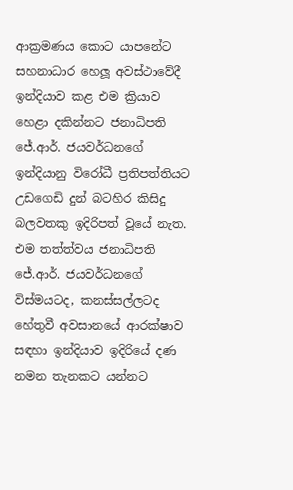ආක්‍රමණය කොට යාපනේට සහනාධාර හෙලූ අවස්ථාවේදී ඉන්දියාව කළ එම ක්‍රියාව හෙළා දකින්නට ජනාධිපති ජේ.ආර්. ජයවර්ධනගේ ඉන්දියානු විරෝධී ප්‍රතිපත්තියට උඩගෙඩි දුන් බටහිර කිසිදු බලවතකු ඉදිරිපත් වූයේ නැත. එම තත්ත්වය ජනාධිපති ජේ.ආර්. ජයවර්ධනගේ විස්මයටද, කනස්සල්ලටද හේතුවී අවසානයේ ආරක්ෂාව සඳහා ඉන්දියාව ඉදිරියේ දණ නමන තැනකට යන්නට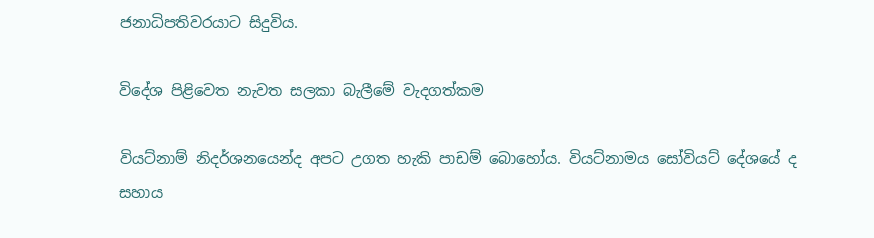ජනාධිපතිවරයාට සිදුවිය.

විදේශ පිළිවෙත නැවත සලකා බැලීමේ වැදගත්කම

වියට්නාම් නිදර්ශනයෙන්ද අපට උගත හැකි පාඩම් බොහෝය. වියට්නාමය සෝවියට් දේශයේ ද සහාය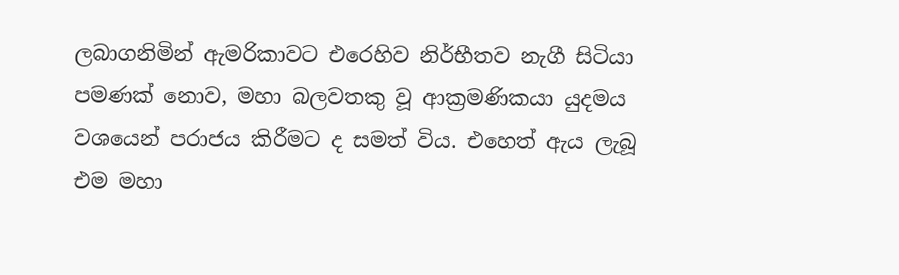ලබාගනිමින් ඇමරිකාවට එරෙහිව නිර්භීතව නැගී සිටියා පමණක් නොව, මහා බලවතකු වූ ආක්‍රමණිකයා යුදමය වශයෙන් පරාජය කිරීමට ද සමත් විය. එහෙත් ඇය ලැබූ එම මහා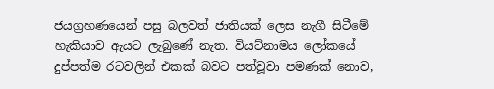ජයග්‍රහණයෙන් පසු බලවත් ජාතියක් ලෙස නැගී සිටීමේ හැකියාව ඇයට ලැබුණේ නැත. වියට්නාමය ලෝකයේ දුප්පත්ම රටවලින් එකක් බවට පත්වූවා පමණක් නොව,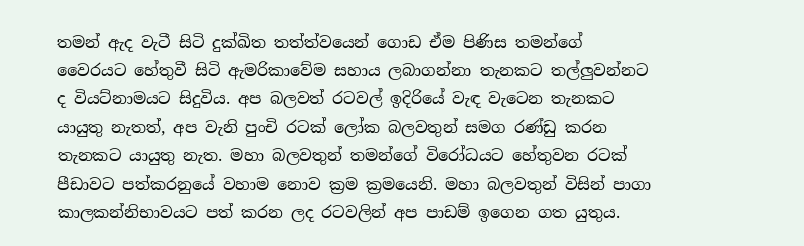තමන් ඇද වැටී සිටි දුක්ඛිත තත්ත්වයෙන් ගොඩ ඒම පිණිස තමන්ගේ වෛරයට හේතුවී සිටි ඇමරිකාවේම සහාය ලබාගන්නා තැනකට තල්ලුවන්නට ද වියට්නාමයට සිදුවිය. අප බලවත් රටවල් ඉදිරියේ වැඳ වැටෙන තැනකට යායුතු නැතත්, අප වැනි පුංචි රටක් ලෝක බලවතුන් සමග රණ්ඩු කරන තැනකට යායුතු නැත. මහා බලවතුන් තමන්ගේ විරෝධයට හේතුවන රටක් පීඩාවට පත්කරනුයේ වහාම නොව ක්‍රම ක්‍රමයෙනි. මහා බලවතුන් විසින් පාගා කාලකන්නිභාවයට පත් කරන ලද රටවලින් අප පාඩම් ඉගෙන ගත යුතුය.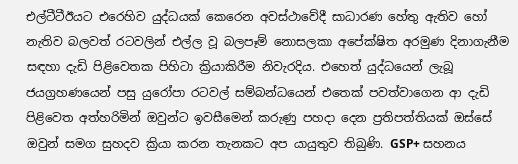එල්ටීටීඊයට එරෙහිව යුද්ධයක් කෙරෙන අවස්ථාවේදී සාධාරණ හේතු ඇතිව හෝ නැතිව බලවත් රටවලින් එල්ල වූ බලපෑම් නොසලකා අපේක්ෂිත අරමුණ දිනාගැනීම සඳහා දැඩි පිළිවෙතක පිහිටා ක්‍රියාකිරීම නිවැරදිය. එහෙත් යුද්ධයෙන් ලැබූ ජයග්‍රහණයෙන් පසු යුරෝපා රටවල් සම්බන්ධයෙන් එතෙක් පවත්වාගෙන ආ දැඩි පිළිවෙත අත්හරිමින් ඔවුන්ට ඉවසීමෙන් කරුණු පහදා දෙන ප්‍රතිපත්තියක් ඔස්සේ ඔවුන් සමග සුහදව ක්‍රියා කරන තැනකට අප යායුතුව තිබුණි. GSP+ සහනය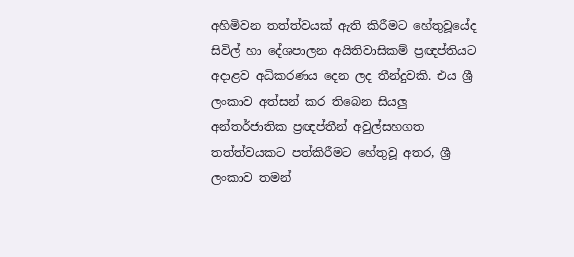අහිමිවන තත්ත්වයක් ඇති කිරීමට හේතුවූයේද සිවිල් හා දේශපාලන අයිතිවාසිකම් ප්‍රඥප්තියට අදාළව අධිකරණය දෙන ලද තීන්දුවකි. එය ශ්‍රී ලංකාව අත්සන් කර තිබෙන සියලු අන්තර්ජාතික ප්‍රඥප්තීන් අවුල්සහගත තත්ත්වයකට පත්කිරීමට හේතුවූ අතර, ශ්‍රී ලංකාව තමන්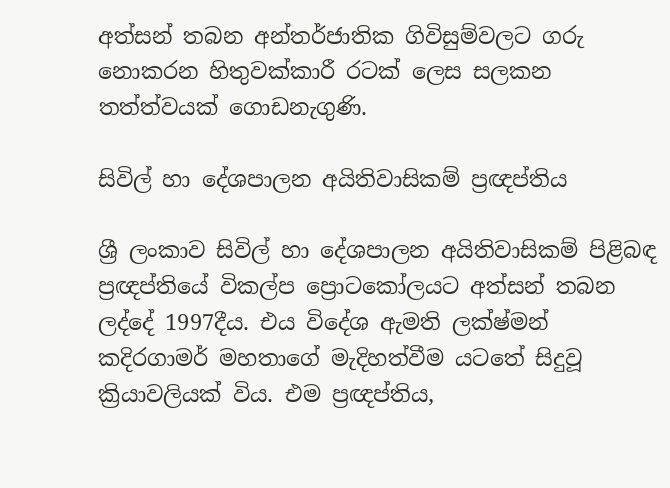අත්සන් තබන අන්තර්ජාතික ගිවිසුම්වලට ගරු නොකරන හිතුවක්කාරී රටක් ලෙස සලකන තත්ත්වයක් ගොඩනැගුණි.

සිවිල් හා දේශපාලන අයිතිවාසිකම් ප්‍රඥප්තිය

ශ්‍රී ලංකාව සිවිල් හා දේශපාලන අයිතිවාසිකම් පිළිබඳ ප්‍රඥප්තියේ විකල්ප ප්‍රොටකෝලයට අත්සන් තබන ලද්දේ 1997දීය. එය විදේශ ඇමති ලක්ෂ්මන් කදිරගාමර් මහතාගේ මැදිහත්වීම යටතේ සිදුවූ ක්‍රියාවලියක් විය. එම ප්‍රඥප්තිය,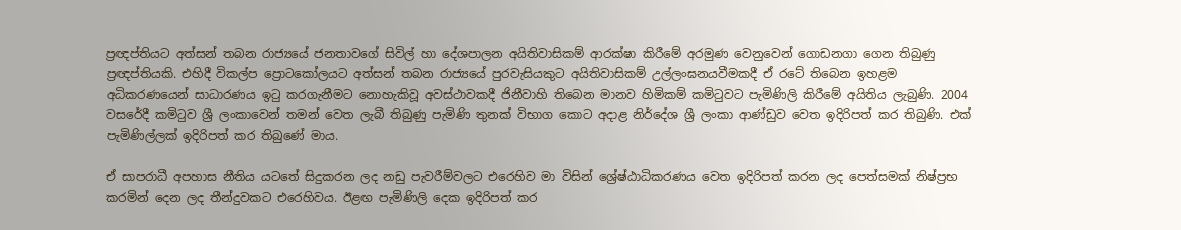ප්‍රඥප්තියට අත්සන් තබන රාජ්‍යයේ ජනතාවගේ සිවිල් හා දේශපාලන අයිතිවාසිකම් ආරක්ෂා කිරීමේ අරමුණ වෙනුවෙන් ගොඩනගා ගෙන තිබුණු ප්‍රඥප්තියකි. එහිදී විකල්ප ප්‍රොටකෝලයට අත්සන් තබන රාජ්‍යයේ පුරවැසියකුට අයිතිවාසිකම් උල්ලංඝනයවීමකදී ඒ රටේ තිබෙන ඉහළම අධිකරණයෙන් සාධාරණය ඉටු කරගැනීමට නොහැකිවූ අවස්ථාවකදී ජිනීවාහි තිබෙන මානව හිමිකම් කමිටුවට පැමිණිලි කිරීමේ අයිතිය ලැබුණි. 2004 වසරේදී කමිටුව ශ්‍රී ලංකාවෙන් තමන් වෙත ලැබී තිබුණු පැමිණි තුනක් විභාග කොට අදාළ නිර්දේශ ශ්‍රී ලංකා ආණ්ඩුව වෙත ඉදිරිපත් කර තිබුණි. එක් පැමිණිල්ලක් ඉදිරිපත් කර තිබුණේ මාය.

ඒ සාපරාධී අපහාස නීතිය යටතේ සිදුකරන ලද නඩු පැවරීම්වලට එරෙහිව මා විසින් ශ්‍රේෂ්ඨාධිකරණය වෙත ඉදිරිපත් කරන ලද පෙත්සමක් නිෂ්ප්‍රභ කරමින් දෙන ලද තීන්දුවකට එරෙහිවය. ඊළඟ පැමිණිලි දෙක ඉදිරිපත් කර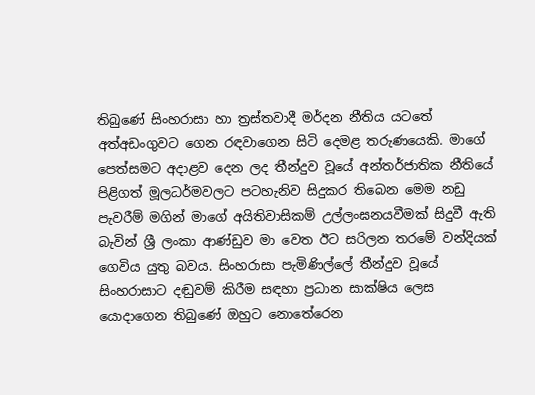තිබුණේ සිංහරාසා හා ත්‍රස්තවාදී මර්දන නීතිය යටතේ අත්අඩංගුවට ගෙන රඳවාගෙන සිටි දෙමළ තරුණයෙකි. මාගේ පෙත්සමට අදාළව දෙන ලද තීන්දුව වූයේ අන්තර්ජාතික නීතියේ පිළිගත් මූලධර්මවලට පටහැනිව සිදුකර තිබෙන මෙම නඩු පැවරීම් මගින් මාගේ අයිතිවාසිකම් උල්ලංඝනයවීමක් සිදුවී ඇති බැවින් ශ්‍රී ලංකා ආණ්ඩුව මා වෙත ඊට සරිලන තරමේ වන්දියක් ගෙවිය යුතු බවය. සිංහරාසා පැමිණිල්ලේ තීන්දුව වූයේ සිංහරාසාට දඬුවම් කිරීම සඳහා ප්‍රධාන සාක්ෂිය ලෙස යොදාගෙන තිබුණේ ඔහුට නොතේරෙන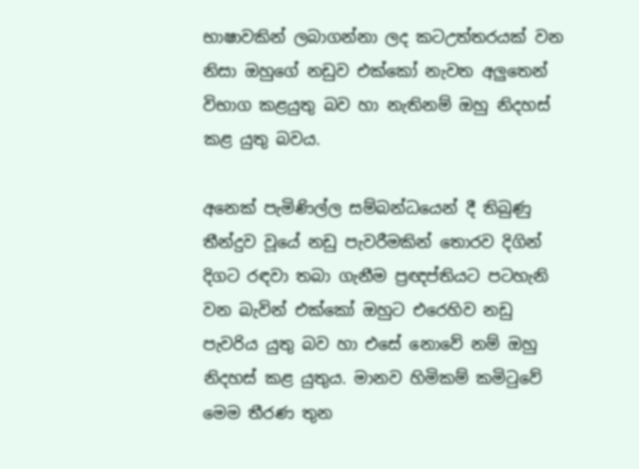භාෂාවකින් ලබාගන්නා ලද කටඋත්තරයක් වන නිසා ඔහුගේ නඩුව එක්කෝ නැවත අලුතෙන් විභාග කළයුතු බව හා නැතිනම් ඔහු නිදහස් කළ යුතු බවය.

අනෙක් පැමිණිල්ල සම්බන්ධයෙන් දී තිබුණු තීන්දුව වූයේ නඩු පැවරීමකින් තොරව දිගින් දිගට රඳවා තබා ගැනීම ප්‍රඥප්තියට පටහැනි වන බැවින් එක්කෝ ඔහුට එරෙහිව නඩු පැවරිය යුතු බව හා එසේ නොවේ නම් ඔහු නිදහස් කළ යුතුය. මානව හිමිකම් කමිටුවේ මෙම තීරණ තුන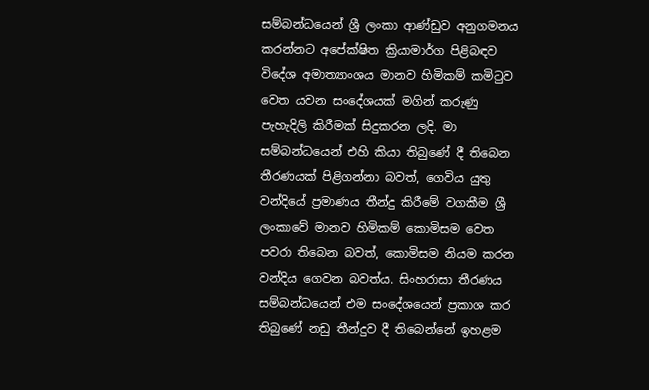සම්බන්ධයෙන් ශ්‍රී ලංකා ආණ්ඩුව අනුගමනය කරන්නට අපේක්ෂිත ක්‍රියාමාර්ග පිළිබඳව විදේශ අමාත්‍යාංශය මානව හිමිකම් කමිටුව වෙත යවන සංදේශයක් මගින් කරුණු පැහැදිලි කිරීමක් සිදුකරන ලදි. මා සම්බන්ධයෙන් එහි කියා තිබුණේ දී තිබෙන තීරණයක් පිළිගන්නා බවත්, ගෙවිය යුතු වන්දියේ ප්‍රමාණය තීන්දු කිරීමේ වගකීම ශ්‍රී ලංකාවේ මානව හිමිකම් කොමිසම වෙත පවරා තිබෙන බවත්, කොමිසම නියම කරන වන්දිය ගෙවන බවත්ය. සිංහරාසා තීරණය සම්බන්ධයෙන් එම සංදේශයෙන් ප්‍රකාශ කර තිබුණේ නඩු තීන්දුව දී තිබෙන්නේ ඉහළම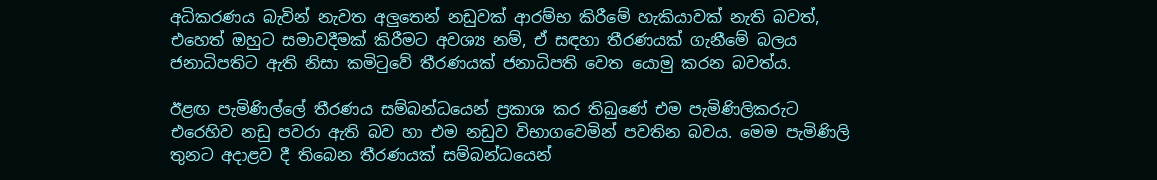අධිකරණය බැවින් නැවත අලුතෙන් නඩුවක් ආරම්භ කිරීමේ හැකියාවක් නැති බවත්, එහෙත් ඔහුට සමාවදීමක් කිරීමට අවශ්‍ය නම්, ඒ සඳහා තීරණයක් ගැනීමේ බලය ජනාධිපතිට ඇති නිසා කමිටුවේ තීරණයක් ජනාධිපති වෙත යොමු කරන බවත්ය.

ඊළඟ පැමිණිල්ලේ තීරණය සම්බන්ධයෙන් ප්‍රකාශ කර තිබුණේ එම පැමිණිලිකරුට එරෙහිව නඩු පවරා ඇති බව හා එම නඩුව විභාගවෙමින් පවතින බවය. මෙම පැමිණිලි තුනට අදාළව දී තිබෙන තීරණයක් සම්බන්ධයෙන්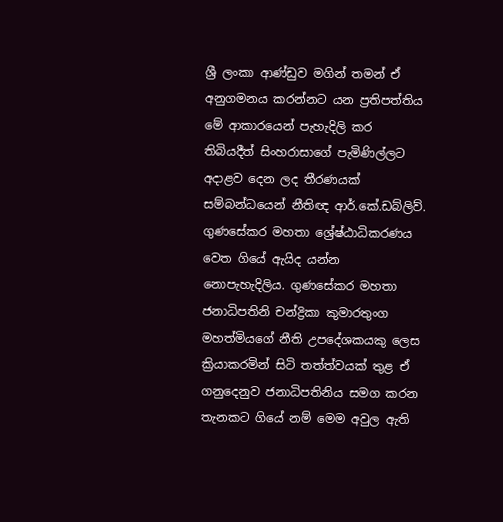ශ්‍රී ලංකා ආණ්ඩුව මගින් තමන් ඒ අනුගමනය කරන්නට යන ප්‍රතිපත්තිය මේ ආකාරයෙන් පැහැදිලි කර තිබියදීත් සිංහරාසාගේ පැමිණිල්ලට අදාළව දෙන ලද තීරණයක් සම්බන්ධයෙන් නීතිඥ ආර්.කේ.ඩබ්ලිව්. ගුණසේකර මහතා ශ්‍රේෂ්ඨාධිකරණය වෙත ගියේ ඇයිද යන්න නොපැහැදිලිය. ගුණසේකර මහතා ජනාධිපතිනි චන්ද්‍රිකා කුමාරතුංග මහත්මියගේ නීති උපදේශකයකු ලෙස ක්‍රියාකරමින් සිටි තත්ත්වයක් තුළ ඒ ගනුදෙනුව ජනාධිපතිනිය සමග කරන තැනකට ගියේ නම් මෙම අවුල ඇති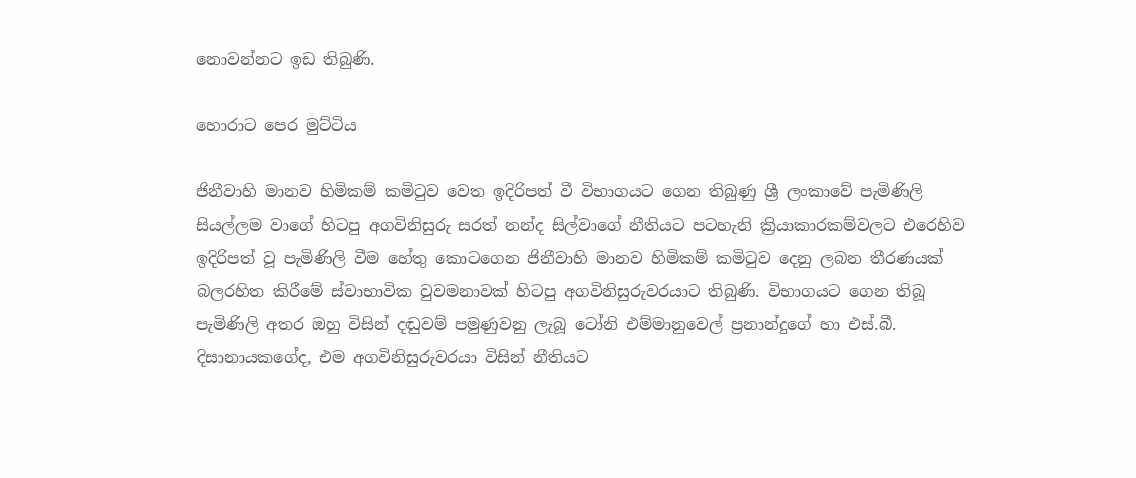නොවන්නට ඉඩ තිබුණි.

හොරාට පෙර මුට්ටිය

ජිනීවාහි මානව හිමිකම් කමිටුව වෙත ඉදිරිපත් වී විභාගයට ගෙන තිබුණු ශ්‍රී ලංකාවේ පැමිණිලි සියල්ලම වාගේ හිටපු අගවිනිසුරු සරත් නන්ද සිල්වාගේ නීතියට පටහැනි ක්‍රියාකාරකම්වලට එරෙහිව ඉදිරිපත් වූ පැමිණිලි වීම හේතු කොටගෙන ජිනීවාහි මානව හිමිකම් කමිටුව දෙනු ලබන තීරණයක් බලරහිත කිරීමේ ස්වාභාවික වුවමනාවක් හිටපු අගවිනිසුරුවරයාට තිබුණි. විභාගයට ගෙන තිබූ පැමිණිලි අතර ඔහු විසින් දඬුවම් පමුණුවනු ලැබූ ටෝනි එම්මානුවෙල් ප්‍රනාන්දුගේ හා එස්.බී. දිසානායකගේද, එම අගවිනිසුරුවරයා විසින් නීතියට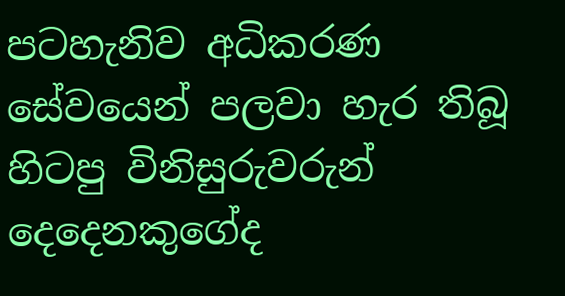පටහැනිව අධිකරණ සේවයෙන් පලවා හැර තිබූ හිටපු විනිසුරුවරුන් දෙදෙනකුගේද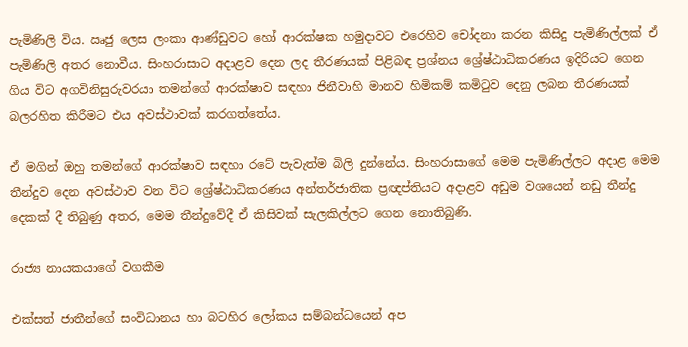පැමිණිලි විය. ඍජු ලෙස ලංකා ආණ්ඩුවට හෝ ආරක්ෂක හමුදාවට එරෙහිව චෝදනා කරන කිසිදු පැමිණිල්ලක් ඒ පැමිණිලි අතර නොවීය. සිංහරාසාට අදාළව දෙන ලද තීරණයක් පිළිබඳ ප්‍රශ්නය ශ්‍රේෂ්ඨාධිකරණය ඉදිරියට ගෙන ගිය විට අගවිනිසුරුවරයා තමන්ගේ ආරක්ෂාව සඳහා ජිනීවාහි මානව හිමිකම් කමිටුව දෙනු ලබන තීරණයක් බලරහිත කිරීමට එය අවස්ථාවක් කරගත්තේය.

ඒ මගින් ඔහු තමන්ගේ ආරක්ෂාව සඳහා රටේ පැවැත්ම බිලි දුන්නේය. සිංහරාසාගේ මෙම පැමිණිල්ලට අදාළ මෙම තීන්දුව දෙන අවස්ථාව වන විට ශ්‍රේෂ්ඨාධිකරණය අන්තර්ජාතික ප්‍රඥප්තියට අදාළව අඩුම වශයෙන් නඩු තීන්දු දෙකක් දී තිබුණු අතර, මෙම තීන්දුවේදී ඒ කිසිවක් සැලකිල්ලට ගෙන නොතිබුණි.

රාජ්‍ය නායකයාගේ වගකීම

එක්සත් ජාතීන්ගේ සංවිධානය හා බටහිර ලෝකය සම්බන්ධයෙන් අප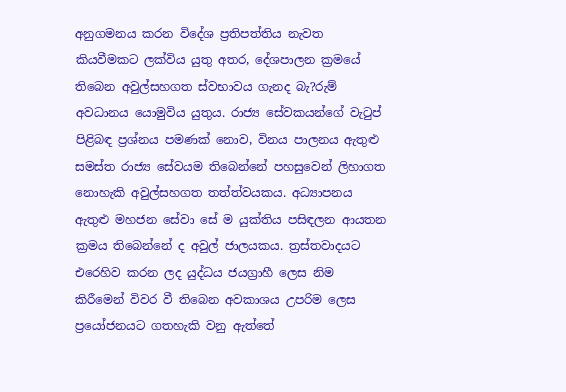අනුගමනය කරන විදේශ ප්‍රතිපත්තිය නැවත කියවීමකට ලක්විය යුතු අතර, දේශපාලන ක්‍රමයේ තිබෙන අවුල්සහගත ස්වභාවය ගැනද බැ?රුම් අවධානය යොමුවිය යුතුය. රාජ්‍ය සේවකයන්ගේ වැටුප් පිළිබඳ ප්‍රශ්නය පමණක් නොව, විනය පාලනය ඇතුළු සමස්ත රාජ්‍ය සේවයම තිබෙන්නේ පහසුවෙන් ලිහාගත නොහැකි අවුල්සහගත තත්ත්වයකය. අධ්‍යාපනය ඇතුළු මහජන සේවා සේ ම යුක්තිය පසිඳලන ආයතන ක්‍රමය තිබෙන්නේ ද අවුල් ජාලයකය. ත්‍රස්තවාදයට එරෙහිව කරන ලද යුද්ධය ජයග්‍රාහී ලෙස නිම කිරීමෙන් විවර වී තිබෙන අවකාශය උපරිම ලෙස ප්‍රයෝජනයට ගතහැකි වනු ඇත්තේ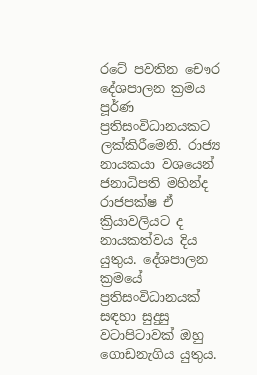රටේ පවතින චෞර දේශපාලන ක්‍රමය පූර්ණ ප්‍රතිසංවිධානයකට ලක්කිරීමෙනි. රාජ්‍ය නායකයා වශයෙන් ජනාධිපති මහින්ද රාජපක්ෂ ඒ ක්‍රියාවලියට ද නායකත්වය දිය යුතුය. දේශපාලන ක්‍රමයේ ප්‍රතිසංවිධානයක් සඳහා සුදුසු වටාපිටාවක් ඔහු ගොඩනැගිය යුතුය.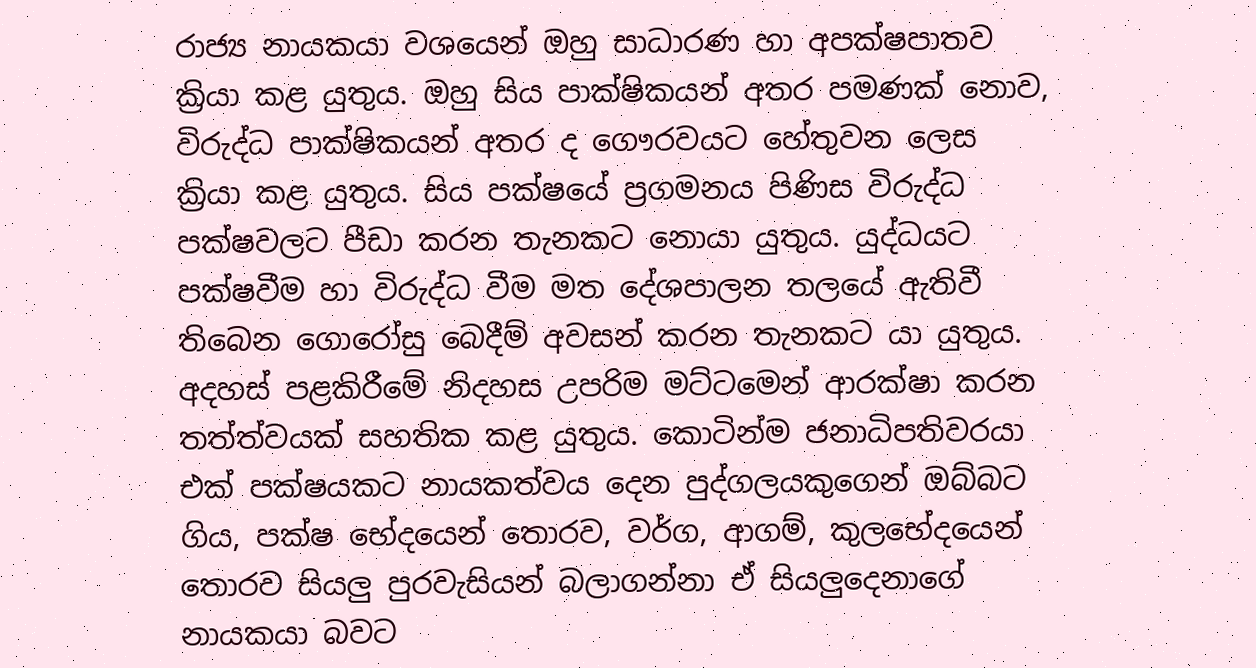රාජ්‍ය නායකයා වශයෙන් ඔහු සාධාරණ හා අපක්ෂපාතව ක්‍රියා කළ යුතුය. ඔහු සිය පාක්ෂිකයන් අතර පමණක් නොව, විරුද්ධ පාක්ෂිකයන් අතර ද ගෞරවයට හේතුවන ලෙස ක්‍රියා කළ යුතුය. සිය පක්ෂයේ ප්‍රගමනය පිණිස විරුද්ධ පක්ෂවලට පීඩා කරන තැනකට නොයා යුතුය. යුද්ධයට පක්ෂවීම හා විරුද්ධ වීම මත දේශපාලන තලයේ ඇතිවී තිබෙන ගොරෝසු බෙදීම් අවසන් කරන තැනකට යා යුතුය. අදහස් පළකිරීමේ නිදහස උපරිම මට්ටමෙන් ආරක්ෂා කරන තත්ත්වයක් සහතික කළ යුතුය. කොටින්ම ජනාධිපතිවරයා එක් පක්ෂයකට නායකත්වය දෙන පුද්ගලයකුගෙන් ඔබ්බට ගිය, පක්ෂ භේදයෙන් තොරව, වර්ග, ආගම්, කුලභේදයෙන් තොරව සියලු පුරවැසියන් බලාගන්නා ඒ සියලුදෙනාගේ නායකයා බවට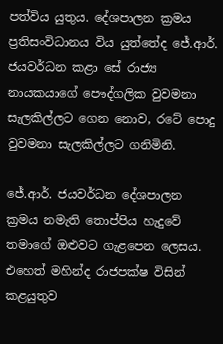පත්විය යුතුය. දේශපාලන ක්‍රමය ප්‍රතිසංවිධානය විය යුත්තේද ජේ.ආර්. ජයවර්ධන කළා සේ රාජ්‍ය නායකයාගේ පෞද්ගලික වුවමනා සැලකිල්ලට ගෙන නොව, රටේ පොදු වුවමනා සැලකිල්ලට ගනිමිනි.

ජේ.ආර්. ජයවර්ධන දේශපාලන ක්‍රමය නමැති තොප්පිය හැදුවේ තමාගේ ඔළුවට ගැළපෙන ලෙසය. එහෙත් මහින්ද රාජපක්ෂ විසින් කළයුතුව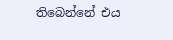තිබෙන්නේ එය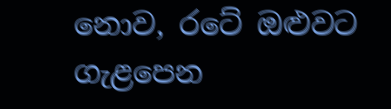නොව, රටේ ඔළුවට ගැළපෙන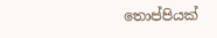තොප්පියක්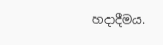හදාදීමය.